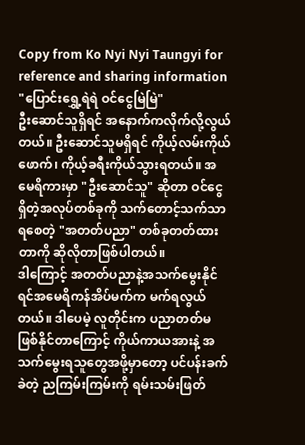Copy from Ko Nyi Nyi Taungyi for reference and sharing information
"ပြောင်းရွှေ့ရဲရဲ ဝင်ငွေမြဲမြဲ"
ဦးဆောင်သူရှိရင် အနောက်ကလိုက်လို့လွယ်တယ်။ ဦးဆောင်သူမရှိရင် ကိုယ့်လမ်းကိုယ်ဖောက်၊ ကိုယ့်ခရီးကိုယ်သွားရတယ်။ အမေရိကားမှာ "ဦးဆောင်သူ" ဆိုတာ ဝင်ငွေရှိတဲ့အလုပ်တစ်ခုကို သက်တောင့်သက်သာရစေတဲ့ "အတတ်ပညာ" တစ်ခုတတ်ထားတာကို ဆိုလိုတာဖြစ်ပါတယ်။
ဒါကြောင့် အတတ်ပညာနဲ့အသက်မွေးနိုင်ရင်အမေရိကန်အိပ်မက်က မက်ရလွယ်တယ်။ ဒါပေမဲ့ လူတိုင်းက ပညာတတ်မဖြစ်နိုင်တာကြောင့် ကိုယ်ကာယအားနဲ့ အသက်မွေးရသူတွေအဖို့မှာတော့ ပင်ပန်းခက်ခဲတဲ့ ညကြမ်းကြမ်းကို ရမ်းသမ်းဖြတ်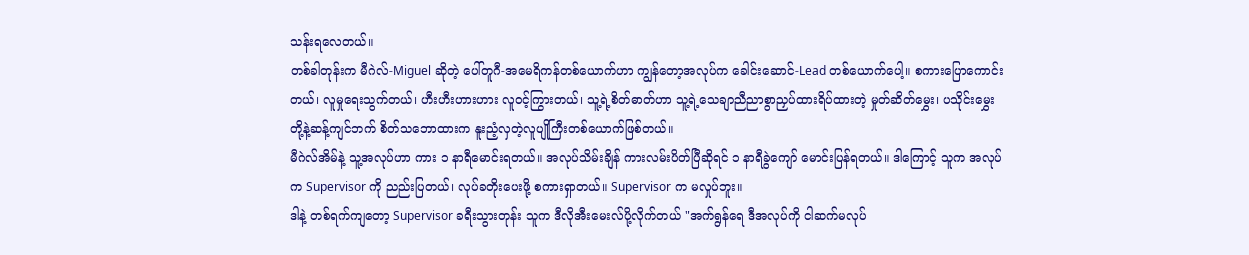သန်းရလေတယ်။
တစ်ခါတုန်းက မီဂဲလ်-Miguel ဆိုတဲ့ ပေါ်တူဂီ-အမေရိကန်တစ်ယောက်ဟာ ကျွန်တော့အလုပ်က ခေါင်းဆောင်-Lead တစ်ယောက်ပေါ့။ စကားပြောကောင်းတယ်၊ လူမှုရေးသွက်တယ်၊ ဟီးဟီးဟားဟား လူဝင့်ကြွားတယ်၊ သူ့ရဲ့စိတ်ဓာတ်ဟာ သူ့ရဲ့သေချာညီညာစွာညှပ်ထားရိပ်ထားတဲ့ မှုတ်ဆိတ်မွှေး၊ ပသိုင်းမွှေးတို့နဲ့ဆန့်ကျင်ဘက် စိတ်သဘောထားက နူးညံ့လှတဲ့လူပျိုကြီးတစ်ယောက်ဖြစ်တယ်။
မီဂဲလ်အိမ်နဲ့ သူ့အလုပ်ဟာ ကား ၁ နာရီမောင်းရတယ်။ အလုပ်သိမ်းချိန် ကားလမ်းပိတ်ပြီဆိုရင် ၁ နာရီခွဲကျော် မောင်းပြန်ရတယ်။ ဒါကြောင့် သူက အလုပ်က Supervisor ကို ညည်းပြတယ်၊ လုပ်ခတိုးပေးဖို့ စကားရှာတယ်။ Supervisor က မလှုပ်ဘူး။
ဒါနဲ့ တစ်ရက်ကျတော့ Supervisor ခရီးသွားတုန်း သူက ဒီလိုအီးမေးလ်ပို့လိုက်တယ် "အက်ရွန်ရေ ဒီအလုပ်ကို ငါဆက်မလုပ်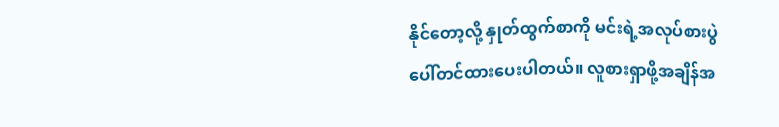နိုင်တော့လို့ နှုတ်ထွက်စာကို မင်းရဲ့အလုပ်စားပွဲပေါ်တင်ထားပေးပါတယ်။ လူစားရှာဖို့အချိန်အ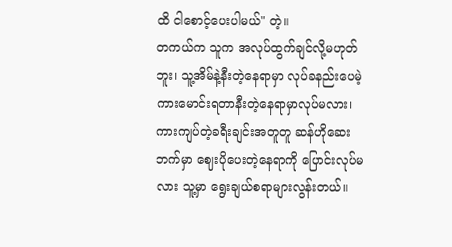ထိ ငါစောင့်ပေးပါမယ်" တဲ့။
တကယ်က သူက အလုပ်ထွက်ချင်လို့မဟုတ်ဘူး၊ သူ့အိမ်နဲ့နီးတဲ့နေရာမှာ လုပ်ခနည်းပေမဲ့ ကားမောင်းရတာနီးတဲ့နေရာမှာလုပ်မလား၊ ကားကျပ်တဲ့ခရီးချင်းအတူတူ ဆန်ဟိုဆေးဘက်မှာ ဈေးပိုပေးတဲ့နေရာကို ပြောင်းလုပ်မလား သူ့မှာ ရွေးချယ်စရာများလွန်းတယ်။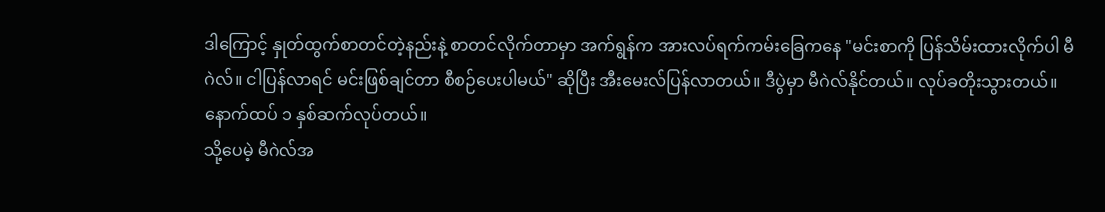ဒါကြောင့် နှုတ်ထွက်စာတင်တဲ့နည်းနဲ့ စာတင်လိုက်တာမှာ အက်ရွန်က အားလပ်ရက်ကမ်းခြေကနေ "မင်းစာကို ပြန်သိမ်းထားလိုက်ပါ မီဂဲလ်။ ငါပြန်လာရင် မင်းဖြစ်ချင်တာ စီစဉ်ပေးပါမယ်" ဆိုပြီး အီးမေးလ်ပြန်လာတယ်။ ဒီပွဲမှာ မီဂဲလ်နိုင်တယ်။ လုပ်ခတိုးသွားတယ်။ နောက်ထပ် ၁ နှစ်ဆက်လုပ်တယ်။
သို့ပေမဲ့ မီဂဲလ်အ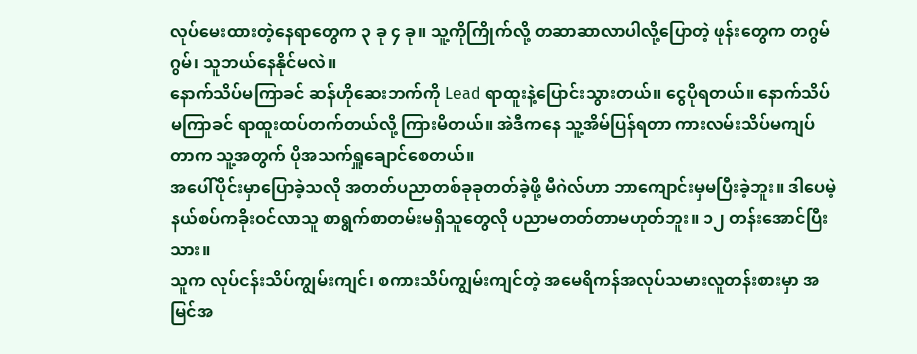လုပ်မေးထားတဲ့နေရာတွေက ၃ ခု ၄ ခု။ သူ့ကိုကြိုက်လို့ တဆာဆာလာပါလို့ပြောတဲ့ ဖုန်းတွေက တဂွမ်ဂွမ်၊ သူဘယ်နေနိုင်မလဲ။
နောက်သိပ်မကြာခင် ဆန်ဟိုဆေးဘက်ကို Lead ရာထူးနဲ့ပြောင်းသွားတယ်။ ငွေပိုရတယ်။ နောက်သိပ်မကြာခင် ရာထူးထပ်တက်တယ်လို့ ကြားမိတယ်။ အဲဒီကနေ သူ့အိမ်ပြန်ရတာ ကားလမ်းသိပ်မကျပ်တာက သူ့အတွက် ပိုအသက်ရှူချောင်စေတယ်။
အပေါ်ပိုင်းမှာပြောခဲ့သလို အတတ်ပညာတစ်ခုခုတတ်ခဲ့ဖို့ မီဂဲလ်ဟာ ဘာကျောင်းမှမပြီးခဲ့ဘူး။ ဒါပေမဲ့ နယ်စပ်ကခိုးဝင်လာသူ စာရွက်စာတမ်းမရှိသူတွေလို ပညာမတတ်တာမဟုတ်ဘူး။ ၁၂ တန်းအောင်ပြီးသား။
သူက လုပ်ငန်းသိပ်ကျွမ်းကျင်၊ စကားသိပ်ကျွမ်းကျင်တဲ့ အမေရိကန်အလုပ်သမားလူတန်းစားမှာ အမြင်အ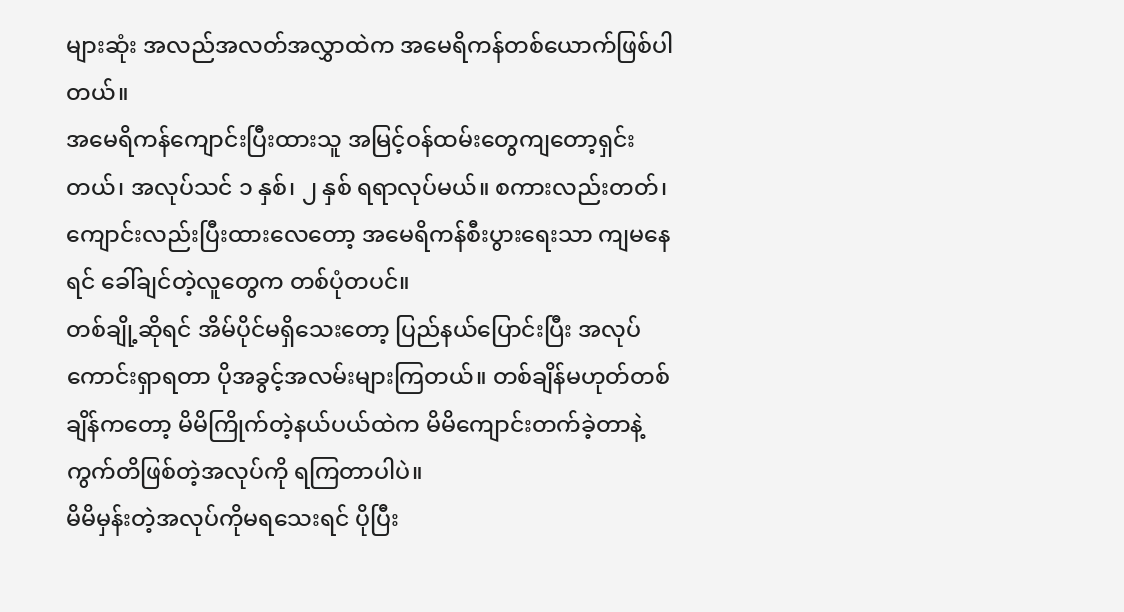များဆုံး အလည်အလတ်အလွှာထဲက အမေရိကန်တစ်ယောက်ဖြစ်ပါတယ်။
အမေရိကန်ကျောင်းပြီးထားသူ အမြင့်ဝန်ထမ်းတွေကျတော့ရှင်းတယ်၊ အလုပ်သင် ၁ နှစ်၊ ၂ နှစ် ရရာလုပ်မယ်။ စကားလည်းတတ်၊ ကျောင်းလည်းပြီးထားလေတော့ အမေရိကန်စီးပွားရေးသာ ကျမနေရင် ခေါ်ချင်တဲ့လူတွေက တစ်ပုံတပင်။
တစ်ချို့ဆိုရင် အိမ်ပိုင်မရှိသေးတော့ ပြည်နယ်ပြောင်းပြီး အလုပ်ကောင်းရှာရတာ ပိုအခွင့်အလမ်းများကြတယ်။ တစ်ချိန်မဟုတ်တစ်ချိန်ကတော့ မိမိကြိုက်တဲ့နယ်ပယ်ထဲက မိမိကျောင်းတက်ခဲ့တာနဲ့ ကွက်တိဖြစ်တဲ့အလုပ်ကို ရကြတာပါပဲ။
မိမိမှန်းတဲ့အလုပ်ကိုမရသေးရင် ပိုပြီး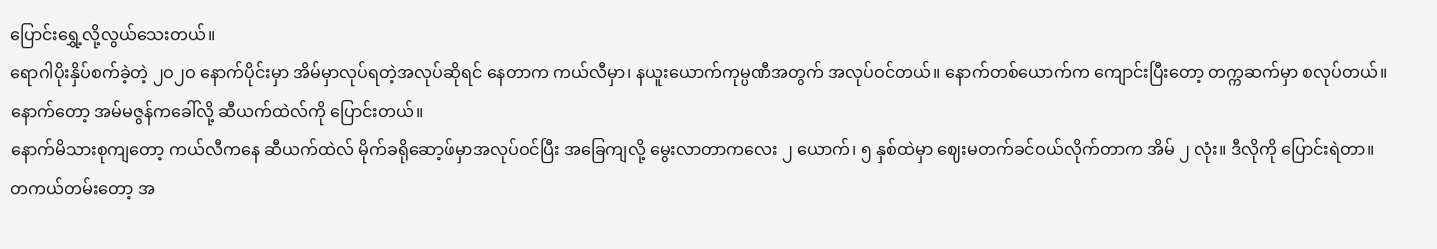ပြောင်းရွှေ့လို့လွယ်သေးတယ်။
ရောဂါပိုးနှိပ်စက်ခဲ့တဲ့ ၂ဝ၂ဝ နောက်ပိုင်းမှာ အိမ်မှာလုပ်ရတဲ့အလုပ်ဆိုရင် နေတာက ကယ်လီမှာ၊ နယူးယောက်ကုမ္ပဏီအတွက် အလုပ်ဝင်တယ်။ နောက်တစ်ယောက်က ကျောင်းပြီးတော့ တက္ကဆက်မှာ စလုပ်တယ်။ နောက်တော့ အမ်မဇွန်ကခေါ်လို့ ဆီယက်ထဲလ်ကို ပြောင်းတယ်။
နောက်မိသားစုကျတော့ ကယ်လီကနေ ဆီယက်ထဲလ် မိုက်ခရိုဆော့ဖ်မှာအလုပ်ဝင်ပြီး အခြေကျလို့ မွေးလာတာကလေး ၂ ယောက်၊ ၅ နှစ်ထဲမှာ ဈေးမတက်ခင်ဝယ်လိုက်တာက အိမ် ၂ လုံး။ ဒီလိုကို ပြောင်းရဲတာ။
တကယ်တမ်းတော့ အ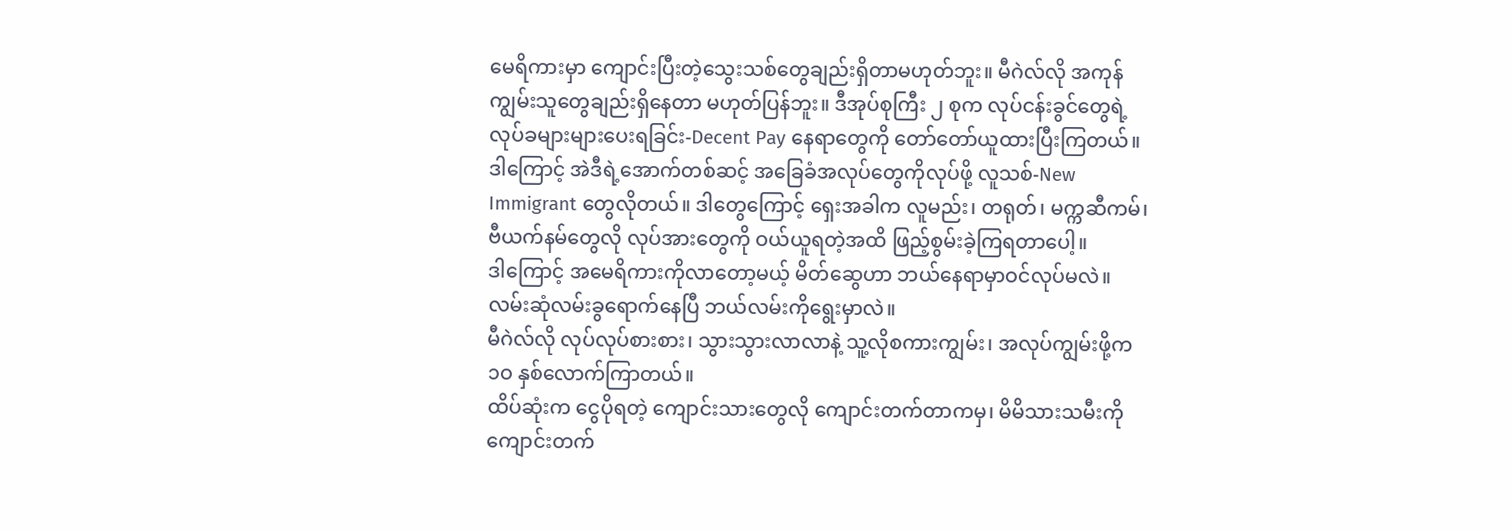မေရိကားမှာ ကျောင်းပြီးတဲ့သွေးသစ်တွေချည်းရှိတာမဟုတ်ဘူး။ မီဂဲလ်လို အကုန်ကျွမ်းသူတွေချည်းရှိနေတာ မဟုတ်ပြန်ဘူး။ ဒီအုပ်စုကြီး ၂ စုက လုပ်ငန်းခွင်တွေရဲ့ လုပ်ခများများပေးရခြင်း-Decent Pay နေရာတွေကို တော်တော်ယူထားပြီးကြတယ်။
ဒါကြောင့် အဲဒီရဲ့အောက်တစ်ဆင့် အခြေခံအလုပ်တွေကိုလုပ်ဖို့ လူသစ်-New Immigrant တွေလိုတယ်။ ဒါတွေကြောင့် ရှေးအခါက လူမည်း၊ တရုတ်၊ မက္ကဆီကမ်၊ ဗီယက်နမ်တွေလို လုပ်အားတွေကို ဝယ်ယူရတဲ့အထိ ဖြည့်စွမ်းခဲ့ကြရတာပေါ့။
ဒါကြောင့် အမေရိကားကိုလာတော့မယ့် မိတ်ဆွေဟာ ဘယ်နေရာမှာဝင်လုပ်မလဲ။ လမ်းဆုံလမ်းခွရောက်နေပြီ ဘယ်လမ်းကိုရွေးမှာလဲ။
မီဂဲလ်လို လုပ်လုပ်စားစား၊ သွားသွားလာလာနဲ့ သူ့လိုစကားကျွမ်း၊ အလုပ်ကျွမ်းဖို့က ၁ဝ နှစ်လောက်ကြာတယ်။
ထိပ်ဆုံးက ငွေပိုရတဲ့ ကျောင်းသားတွေလို ကျောင်းတက်တာကမှ၊ မိမိသားသမီးကိုကျောင်းတက်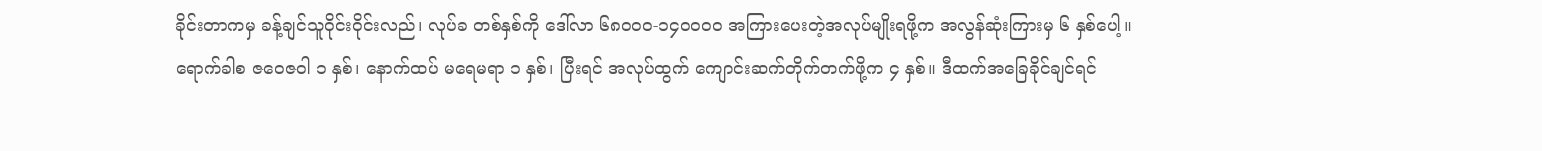ခိုင်းတာကမှ ခန့်ချင်သူဝိုင်းဝိုင်းလည်၊ လုပ်ခ တစ်နှစ်ကို ဒေါ်လာ ၆၈ဝဝဝ-၁၄ဝဝဝဝ အကြားပေးတဲ့အလုပ်မျိုးရဖို့က အလွန်ဆုံးကြားမှ ၆ နှစ်ပေါ့။
ရောက်ခါစ ဇဝေဇဝါ ၁ နှစ်၊ နောက်ထပ် မရေမရာ ၁ နှစ်၊ ပြီးရင် အလုပ်ထွက် ကျောင်းဆက်တိုက်တက်ဖို့က ၄ နှစ်။ ဒီထက်အခြေခိုင်ချင်ရင်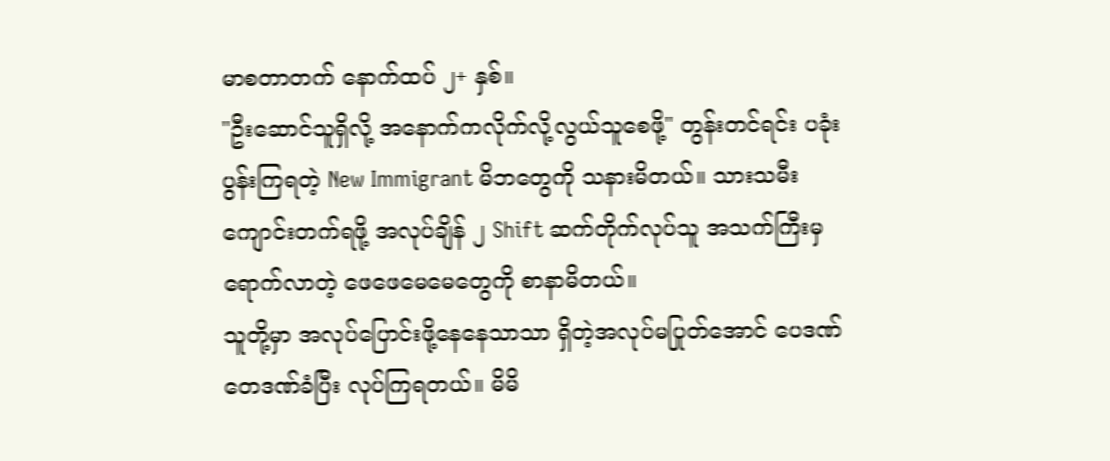မာစတာတက် နောက်ထပ် ၂+ နှစ်။
"ဦးဆောင်သူရှိလို့ အနောက်ကလိုက်လို့လွယ်သူစေဖို့" တွန်းတင်ရင်း ပခုံးပွန်းကြရတဲ့ New Immigrant မိဘတွေကို သနားမိတယ်။ သားသမီး ကျောင်းတက်ရဖို့ အလုပ်ချိန် ၂ Shift ဆက်တိုက်လုပ်သူ အသက်ကြီးမှရောက်လာတဲ့ ဖေဖေမေမေတွေကို စာနာမိတယ်။
သူတို့မှာ အလုပ်ပြောင်းဖို့နေနေသာသာ ရှိတဲ့အလုပ်မပြုတ်အောင် ပေဒဏ်တေဒဏ်ခံပြီး လုပ်ကြရတယ်။ မိမိ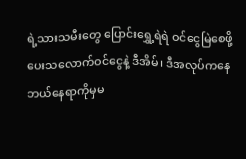ရဲ့သားသမီးတွေ ပြောင်းရွှေ့ရဲရဲ ဝင်ငွေမြဲစေဖို့ ပေးသလောက်ဝင်ငွေနဲ့ ဒီအိမ်၊ ဒီအလုပ်ကနေ ဘယ်နေရာကိုမှမ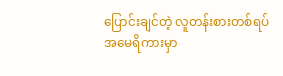ပြောင်းချင်တဲ့ လူတန်းစားတစ်ရပ် အမေရိကားမှာ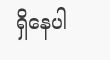ရှိနေပါ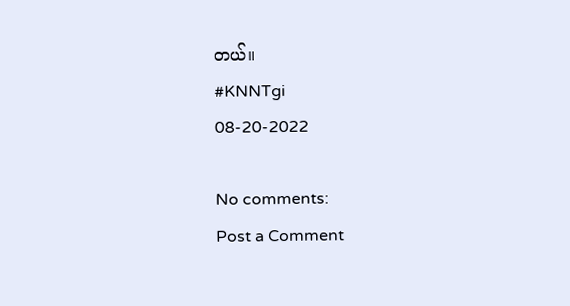တယ်။
#KNNTgi
08-20-2022

No comments:
Post a Comment